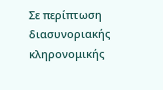Σε περίπτωση διασυνοριακής κληρονομικής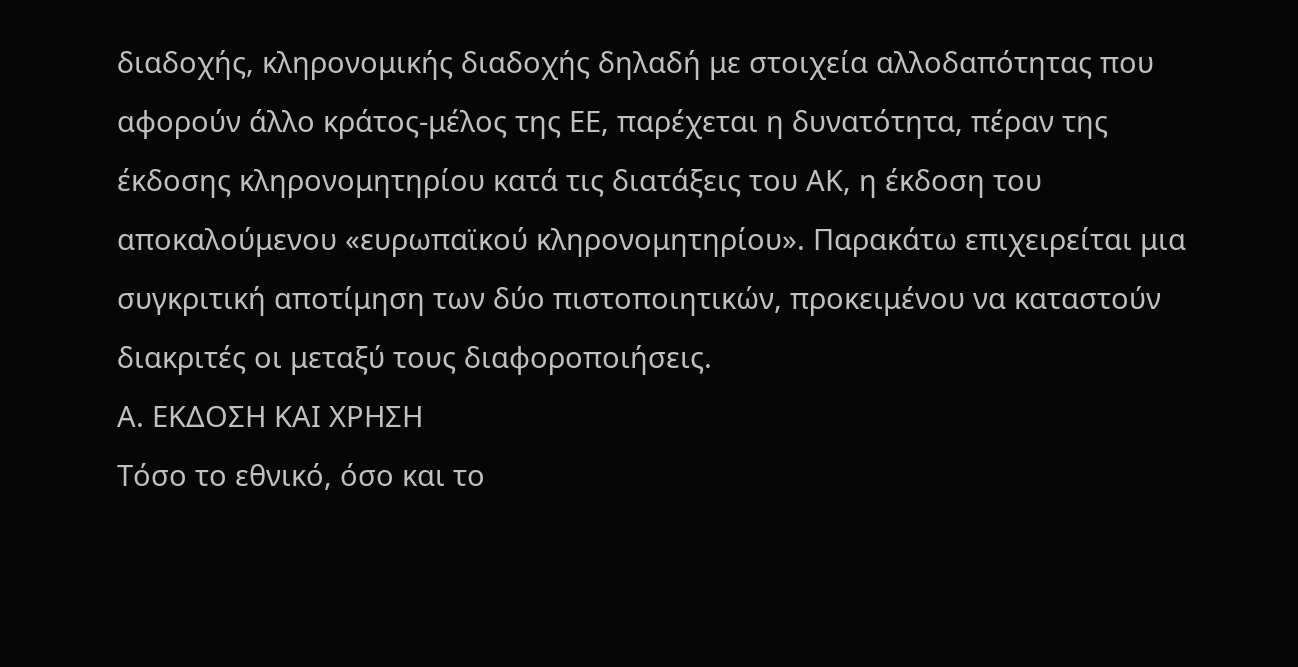διαδοχής, κληρονομικής διαδοχής δηλαδή με στοιχεία αλλοδαπότητας που αφορούν άλλο κράτος-μέλος της ΕΕ, παρέχεται η δυνατότητα, πέραν της έκδοσης κληρονομητηρίου κατά τις διατάξεις του ΑΚ, η έκδοση του αποκαλούμενου «ευρωπαϊκού κληρονομητηρίου». Παρακάτω επιχειρείται μια συγκριτική αποτίμηση των δύο πιστοποιητικών, προκειμένου να καταστούν διακριτές οι μεταξύ τους διαφοροποιήσεις.
Α. ΕΚΔΟΣΗ ΚΑΙ ΧΡΗΣΗ
Τόσο το εθνικό, όσο και το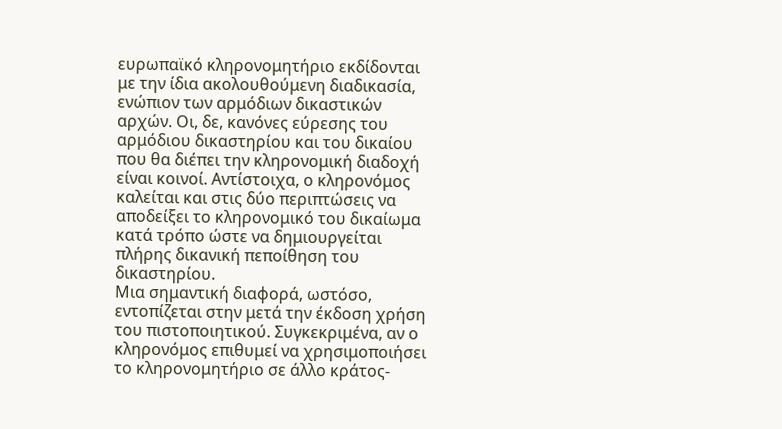ευρωπαϊκό κληρονομητήριο εκδίδονται με την ίδια ακολουθούμενη διαδικασία, ενώπιον των αρμόδιων δικαστικών αρχών. Οι, δε, κανόνες εύρεσης του αρμόδιου δικαστηρίου και του δικαίου που θα διέπει την κληρονομική διαδοχή είναι κοινοί. Αντίστοιχα, ο κληρονόμος καλείται και στις δύο περιπτώσεις να αποδείξει το κληρονομικό του δικαίωμα κατά τρόπο ώστε να δημιουργείται πλήρης δικανική πεποίθηση του δικαστηρίου.
Μια σημαντική διαφορά, ωστόσο, εντοπίζεται στην μετά την έκδοση χρήση του πιστοποιητικού. Συγκεκριμένα, αν ο κληρονόμος επιθυμεί να χρησιμοποιήσει το κληρονομητήριο σε άλλο κράτος-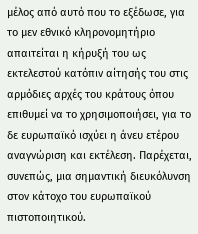μέλος από αυτό που το εξέδωσε, για το μεν εθνικό κληρονομητήριο απαιτείται η κήρυξή του ως εκτελεστού κατόπιν αίτησής του στις αρμόδιες αρχές του κράτους όπου επιθυμεί να το χρησιμοποιήσει, για το δε ευρωπαϊκό ισχύει η άνευ ετέρου αναγνώριση και εκτέλεση. Παρέχεται, συνεπώς, μια σημαντική διευκόλυνση στον κάτοχο του ευρωπαϊκού πιστοποιητικού.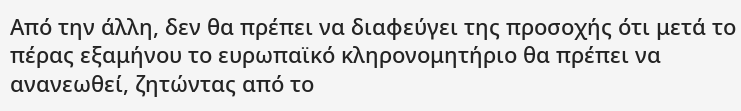Από την άλλη, δεν θα πρέπει να διαφεύγει της προσοχής ότι μετά το πέρας εξαμήνου το ευρωπαϊκό κληρονομητήριο θα πρέπει να ανανεωθεί, ζητώντας από το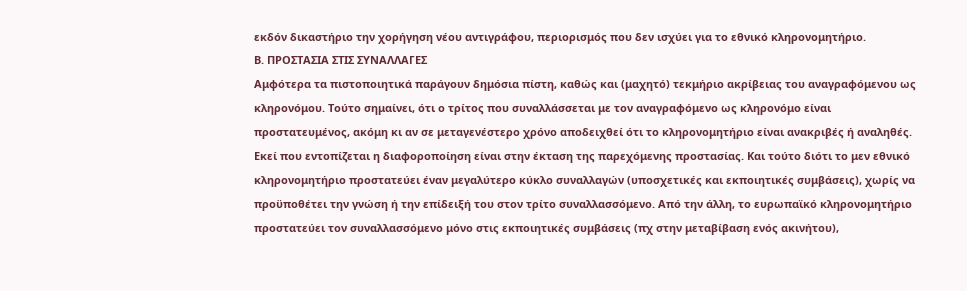εκδόν δικαστήριο την χορήγηση νέου αντιγράφου, περιορισμός που δεν ισχύει για το εθνικό κληρονομητήριο.
Β. ΠΡΟΣΤΑΣΙΑ ΣΤΙΣ ΣΥΝΑΛΛΑΓΕΣ
Αμφότερα τα πιστοποιητικά παράγουν δημόσια πίστη, καθώς και (μαχητό) τεκμήριο ακρίβειας του αναγραφόμενου ως κληρονόμου. Τούτο σημαίνει, ότι ο τρίτος που συναλλάσσεται με τον αναγραφόμενο ως κληρονόμο είναι προστατευμένος, ακόμη κι αν σε μεταγενέστερο χρόνο αποδειχθεί ότι το κληρονομητήριο είναι ανακριβές ή αναληθές.
Εκεί που εντοπίζεται η διαφοροποίηση είναι στην έκταση της παρεχόμενης προστασίας. Και τούτο διότι το μεν εθνικό κληρονομητήριο προστατεύει έναν μεγαλύτερο κύκλο συναλλαγών (υποσχετικές και εκποιητικές συμβάσεις), χωρίς να προϋποθέτει την γνώση ή την επίδειξή του στον τρίτο συναλλασσόμενο. Από την άλλη, το ευρωπαϊκό κληρονομητήριο προστατεύει τον συναλλασσόμενο μόνο στις εκποιητικές συμβάσεις (πχ στην μεταβίβαση ενός ακινήτου),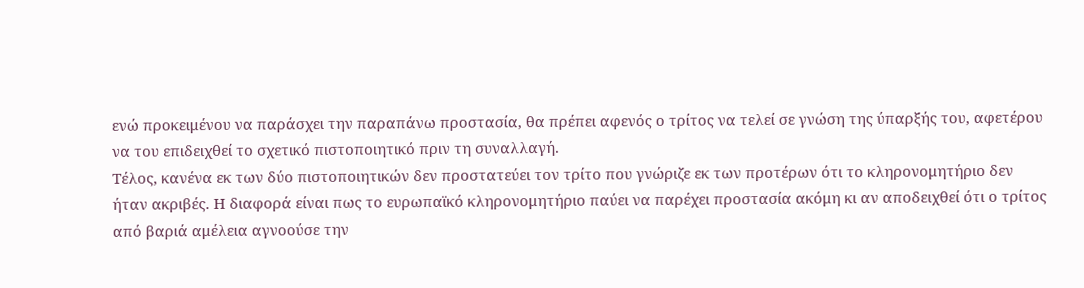ενώ προκειμένου να παράσχει την παραπάνω προστασία, θα πρέπει αφενός ο τρίτος να τελεί σε γνώση της ύπαρξής του, αφετέρου να του επιδειχθεί το σχετικό πιστοποιητικό πριν τη συναλλαγή.
Τέλος, κανένα εκ των δύο πιστοποιητικών δεν προστατεύει τον τρίτο που γνώριζε εκ των προτέρων ότι το κληρονομητήριο δεν ήταν ακριβές. Η διαφορά είναι πως το ευρωπαϊκό κληρονομητήριο παύει να παρέχει προστασία ακόμη κι αν αποδειχθεί ότι ο τρίτος από βαριά αμέλεια αγνοούσε την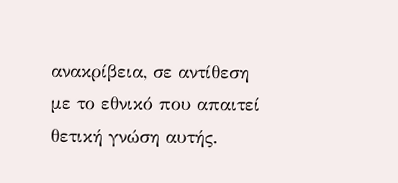ανακρίβεια, σε αντίθεση με το εθνικό που απαιτεί θετική γνώση αυτής.